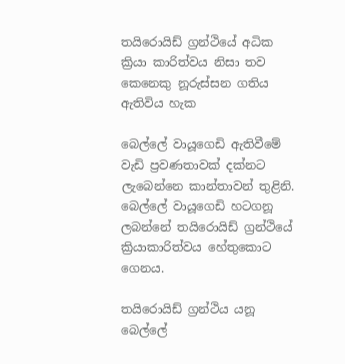තයිරොයිඩ් ග්‍රන්ථියේ අධික ක්‍රියා කාරිත්වය නිසා තව කෙනෙකු නූරුස්සන ගතිය ඇතිවිය හැක

බෙල්ලේ වායූගෙඩි ඇතිවීමේ වැඩි ප්‍රවණතාවක් දක්නට ලැබෙන්නෙ කාන්තාවන් තුළිනි.
බෙල්ලේ වායූගෙඩි හටගනූ ලබන්නේ තයිරොයිඩ් ග්‍රන්ථියේ ක්‍රියාකාරිත්වය හේතුකොට ගෙනය.

තයිරොයිඩ් ග්‍රන්ථිය යනූ බෙල්ලේ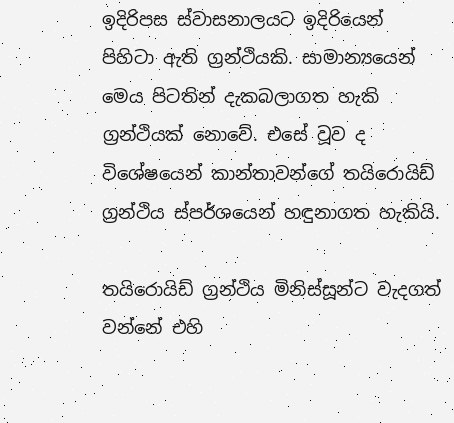ඉදිරිපස ස්වාසනාලයට ඉදිරියෙන් පිහිටා ඇති ග්‍රන්ථියකි. සාමාන්‍යයෙන් මෙය පිටතින් දැකබලාගත හැකි ග්‍රන්ථියක් නොවේ. එසේ වූව ද විශේෂයෙන් කාන්තාවන්ගේ තයිරොයිඩ් ග්‍රන්ථිය ස්පර්ශයෙන් හඳුනාගත හැකියි.

තයිරොයිඩ් ග්‍රන්ථිය මිනිස්සූන්ට වැදගත් වන්නේ එහි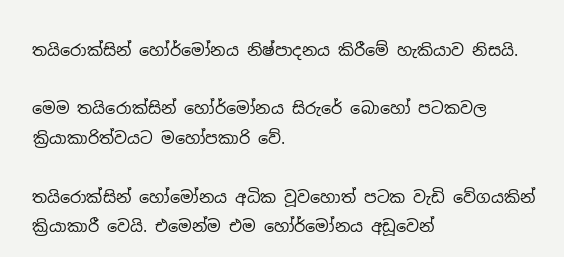තයිරොක්සින් හෝර්මෝනය නිෂ්පාදනය කිරීමේ හැකියාව නිසයි.

මෙම තයිරොක්සින් හෝර්මෝනය සිරුරේ බොහෝ පටකවල ක්‍රියාකාරිත්වයට මහෝපකාරි වේ.

තයිරොක්සින් හෝමෝනය අධික වූවහොත් පටක වැඩි වේගයකින් ක්‍රියාකාරී වෙයි. එමෙන්ම එම හෝර්මෝනය අඩූවෙන්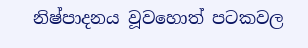නිෂ්පාදනය වූවහොත් පටකවල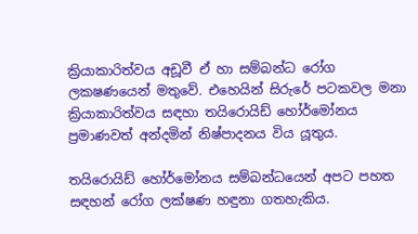ක්‍රියාකාරිත්වය අඩූවී ඒ හා සම්බන්ධ රෝග ලකෂණයෙන් මතුවේ. එහෙයින් සිරුරේ පටකවල මනා ක්‍රියාකාරිත්වය සඳහා තයිරොයිඩ් හෝර්මෝනය ප්‍රමාණවත් අන්දමින් නිෂ්පාදනය විය යූතුය.

තයිරොයිඩ් හෝර්මෝනය සම්බන්ධයෙන් අපට පහත සඳහන් රෝග ලක්ෂණ හඳුනා ගතහැකිය.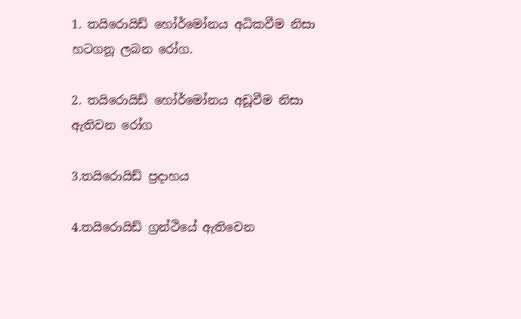1. තයිරොයිඩ් හෝර්මෝනය අධිකවීම නිසා හටගනූ ලබන රෝග.

2. තයිරොයිඩ් හෝර්මෝනය අඩූවීම නිසා ඇතිවන රෝග

3.තයිරොයිඩ් ප්‍රදාහය

4.තයිරොයිඩ් ග්‍රන්ථියේ ඇතිවෙන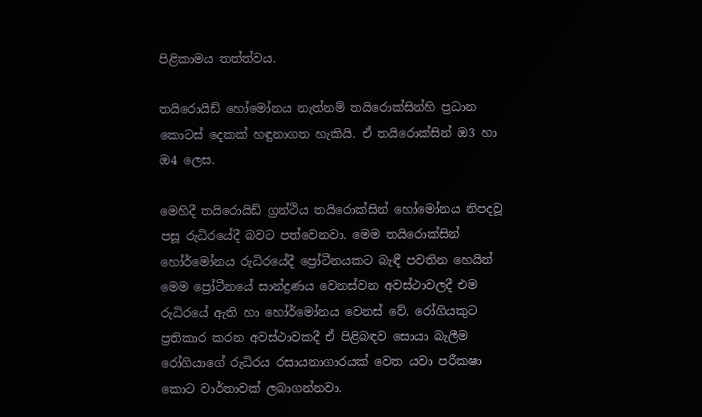පිළිකාමය තත්ත්වය.

තයිරොයිඩ් හෝමෝනය නැත්නම් තයිරොක්සින්හි ප්‍රධාන කොටස් දෙකක් හඳුනාගත හැකියි. ඒ තයිරොක්සින් ඔ3 හා ඔ4 ලෙස.

මෙහිදී තයිරොයිඩ් ග්‍රන්ථිය තයිරොක්සින් හෝමෝනය නිපදවූ පසූ රුධිරයේදී බවට පත්වෙනවා. මෙම තයිරොක්සින් හෝර්මෝනය රුධිරයේදී ප්‍රෝටීනයකට බැඳී පවතින හෙයින් මෙම ප්‍රෝටීනයේ සාන්ද්‍රණය වෙනස්වන අවස්ථාවලදී එම රුධිරයේ ඇති හා හෝර්මෝනය වෙනස් වේ. රෝගියකුට ප්‍රතිකාර කරන අවස්ථාවකදී ඒ පිළිබඳව සොයා බැලීම රෝගියාගේ රුධිරය රසායනාගාරයක් වෙත යවා පරීකෂා කොට වාර්තාවක් ලබාගන්නවා.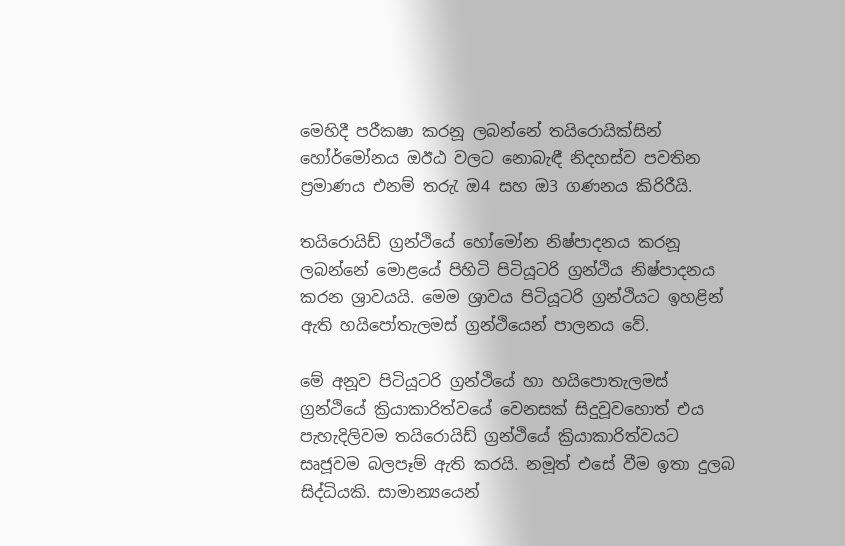මෙහිදී පරීකෂා කරනූ ලබන්නේ තයිරොයික්සින් හෝර්මෝනය ඔඊඨ වලට නොබැඳී නිදහස්ව පවතින ප්‍රමාණය එනම් තරුැ ඔ4 සහ ඔ3 ගණනය කිරිරීයි.

තයිරොයිඩ් ග්‍රන්ථියේ හෝමෝන නිෂ්පාදනය කරනූ ලබන්නේ මොළයේ පිහිටි පිටියූටරි ග්‍රන්ථිය නිෂ්පාදනය කරන ශ්‍රාවයයි. මෙම ශ්‍රාවය පිටියූටරි ග්‍රන්ථියට ඉහළින් ඇති හයිපෝතැලමස් ග්‍රන්ථියෙන් පාලනය වේ.

මේ අනූව පිටියූටරි ග්‍රන්ථියේ හා හයිපොතැලමස් ග්‍රන්ථියේ ක්‍රියාකාරිත්වයේ වෙනසක් සිදුවූවහොත් එය පැහැදිලිවම තයිරොයිඩ් ග්‍රන්ථියේ ක්‍රියාකාරිත්වයට සෘජූවම බලපෑම් ඇති කරයි. නමූත් එසේ වීම ඉතා දුලබ සිද්ධියකි. සාමාන්‍යයෙන්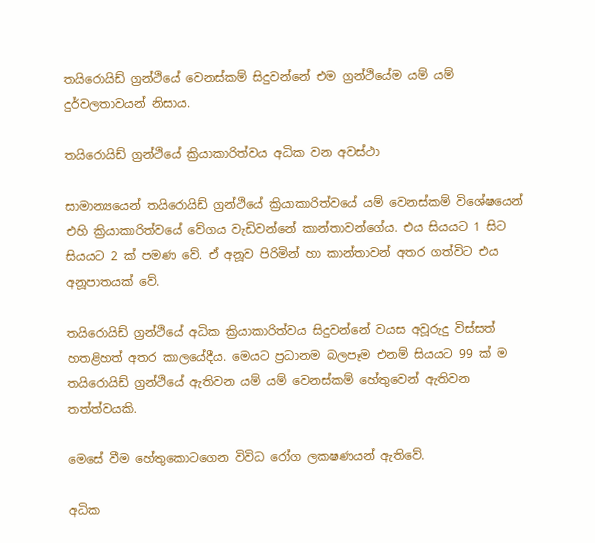තයිරොයිඩ් ග්‍රන්ථියේ වෙනස්කම් සිදුවන්නේ එම ග්‍රන්ථියේම යම් යම් දුර්වලතාවයන් නිසාය.

තයිරොයිඩ් ග්‍රන්ථියේ ක්‍රියාකාරිත්වය අධික වන අවස්ථා

සාමාන්‍යයෙන් තයිරොයිඩ් ග්‍රන්ථියේ ක්‍රියාකාරිත්වයේ යම් වෙනස්කම් විශේෂයෙන් එහි ක්‍රියාකාරිත්වයේ වේගය වැඩිවන්නේ කාන්තාවන්ගේය. එය සියයට 1 සිට සියයට 2 ක් පමණ වේ. ඒ අනූව පිරිමින් හා කාන්තාවන් අතර ගත්විට එය අනූපාතයක් වේ.

තයිරොයිඩ් ග්‍රන්ථියේ අධික ක්‍රියාකාරිත්වය සිදුවන්නේ වයස අවූරුදු විස්සත් හතළිහත් අතර කාලයේදීය. මෙයට ප්‍රධානම බලපෑම එනම් සියයට 99 ක් ම තයිරොයිඩ් ග්‍රන්ථියේ ඇතිවන යම් යම් වෙනස්කම් හේතුවෙන් ඇතිවන තත්ත්වයකි.

මෙසේ වීම හේතුකොටගෙන විවිධ රෝග ලකෂණයන් ඇතිවේ.

අධික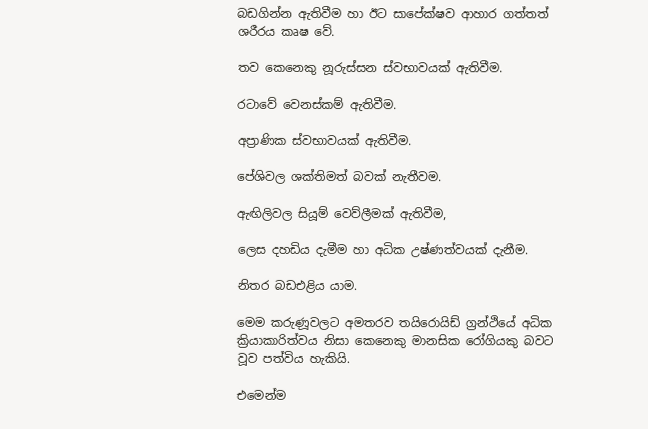බඩගින්න ඇතිවීම හා ඊට සාපේක්ෂව ආහාර ගත්තත් ශරීරය කෘෂ වේ.

තව කෙනෙකු නූරුස්සන ස්වභාවයක් ඇතිවීම.

රටාවේ වෙනස්කම් ඇතිවීම.

අප්‍රාණික ස්වභාවයක් ඇතිවීම.

පේශිවල ශක්තිමත් බවක් නැතීවම.

ඇඟිලිවල සියූම් වෙව්ලීමක් ඇතිවීම,

ලෙස දහඩිය දැමීම හා අධික උෂ්ණත්වයක් දැනීම.

නිතර බඩඑළිය යාම.

මෙම කරුණූවලට අමතරව තයිරොයිඩ් ග්‍රන්ථියේ අධික ක්‍රියාකාරිත්වය නිසා කෙනෙකු මානසික රෝගියකු බවට වූව පත්විය හැකියි.

එමෙන්ම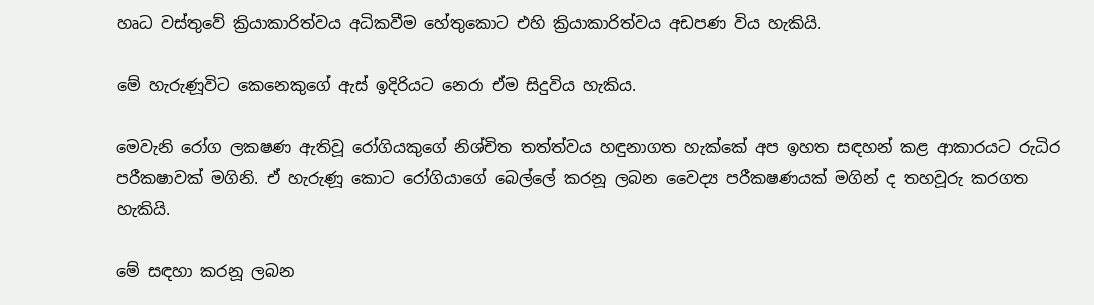හෘධ වස්තුවේ ක්‍රියාකාරිත්වය අධිකවීම හේතුකොට එහි ක්‍රියාකාරිත්වය අඩපණ විය හැකියි.

මේ හැරුණූවිට කෙනෙකුගේ ඇස් ඉදිරියට නෙරා ඒම සිදුවිය හැකිය.

මෙවැනි රෝග ලකෂණ ඇතිවූ රෝගියකුගේ නිශ්චිත තත්ත්වය හඳුනාගත හැක්කේ අප ඉහත සඳහන් කළ ආකාරයට රුධිර පරීකෂාවක් මගිනි. ඒ හැරුණූ කොට රෝගියාගේ බෙල්ලේ කරනූ ලබන වෛද්‍ය පරීකෂණයක් මගින් ද තහවූරු කරගත හැකියි.

මේ සඳහා කරනූ ලබන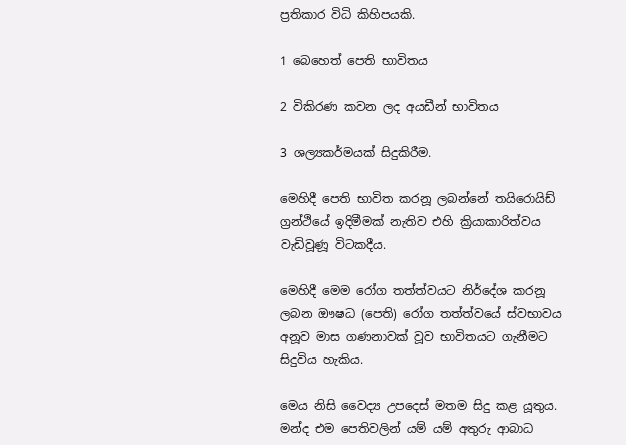ප්‍රතිකාර විධි කිහිපයකි.

1 බෙහෙත් පෙති භාවිතය

2 විකිරණ කවන ලද අයඩීන් භාවිතය

3 ශල්‍යකර්මයක් සිදුකිරීම.

මෙහිදී පෙති භාවිත කරනූ ලබන්නේ තයිරොයිඩ් ග්‍රන්ථියේ ඉදිමීමක් නැතිව එහි ක්‍රියාකාරිත්වය වැඩිවූණූ විටකදීය.

මෙහිදී මෙම රෝග තත්ත්වයට නිර්දේශ කරනූ ලබන ඖෂධ (පෙති) රෝග තත්ත්වයේ ස්වභාවය අනූව මාස ගණනාවක් වූව භාවිතයට ගැනීමට සිදුවිය හැකිය.

මෙය නිසි වෛද්‍ය උපදෙස් මතම සිදු කළ යූතුය. මන්ද එම පෙතිවලින් යම් යම් අතුරු ආබාධ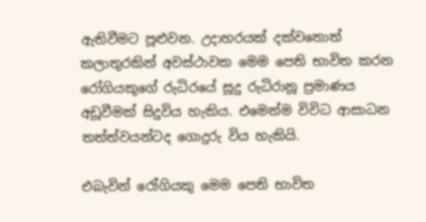ඇතිවීමට පූළුවන. උදාහරයක් දක්වතොත් කලාතුරකින් අවස්ථාවක මෙම පෙති භාවිත කරන රෝගියකුගේ රුධිරයේ සූදු රුධිරානූ ප්‍රමාණය අඩූවීමක් සිදුවිය හැකිය. එමෙන්ම විවිධ ආසාධන තත්ත්වයන්ටද ගොදුරු විය හැකියි.

එබැවින් රෝගියකු මෙම පෙති භාවිත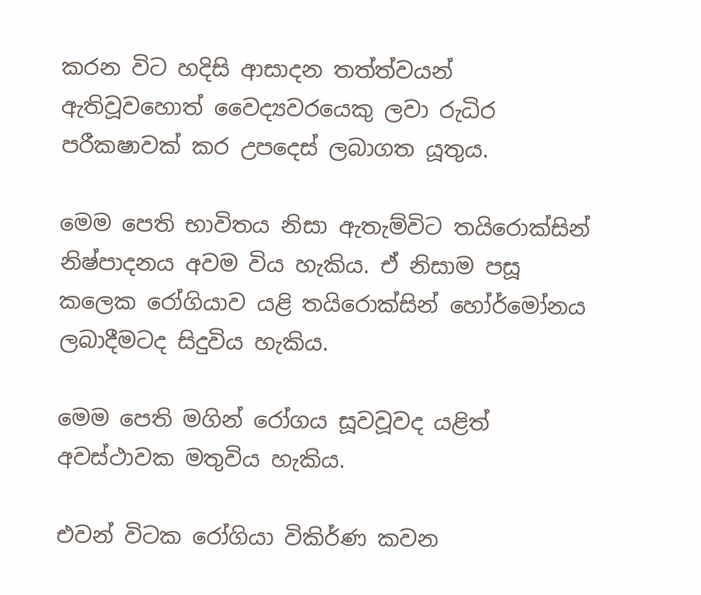කරන විට හදිසි ආසාදන තත්ත්වයන් ඇතිවූවහොත් වෛද්‍යවරයෙකු ලවා රුධිර පරීකෂාවක් කර උපදෙස් ලබාගත යූතුය.

මෙම පෙති භාවිතය නිසා ඇතැම්විට තයිරොක්සින් නිෂ්පාදනය අවම විය හැකිය. ඒ නිසාම පසූ කලෙක රෝගියාව යළි තයිරොක්සින් හෝර්මෝනය ලබාදීමටද සිදුවිය හැකිය.

මෙම පෙති මගින් රෝගය සූවවූවද යළිත් අවස්ථාවක මතුවිය හැකිය.

එවන් විටක රෝගියා විකිර්ණ කවන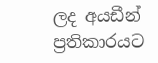ලද අයඩීන් ප්‍රතිකාරයට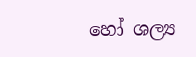හෝ ශල්‍ය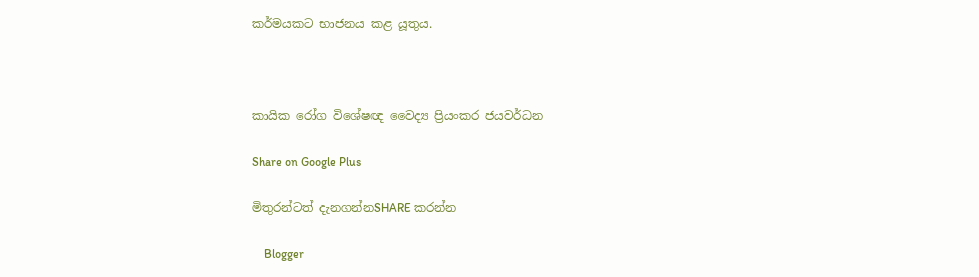කර්මයකට භාජනය කළ යූතුය.



කායික රෝග විශේෂඥ වෛද්‍ය ප්‍රියංකර ජයවර්ධන

Share on Google Plus

මිතුරන්ටත් දැනගන්නSHARE කරන්න

    Blogger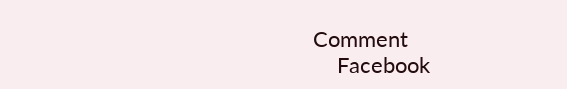Comment
    Facebook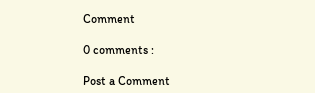Comment

0 comments :

Post a Comment